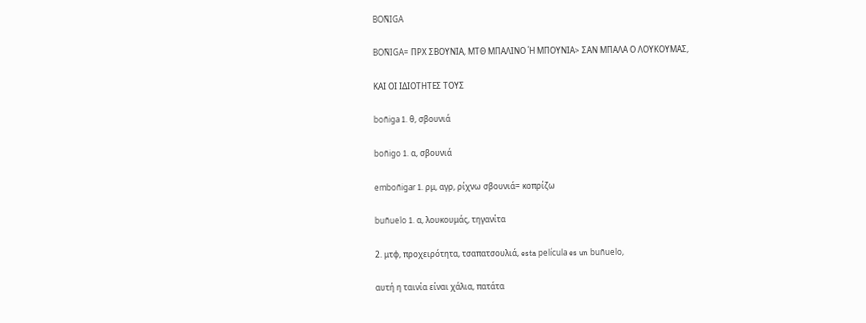BOÑIGA

BOÑIGA= ΠΡΧ ΣΒΟΥΝΙΑ, ΜΤΘ ΜΠΑΛΙΝΟ Ή ΜΠΟΥΝΙΑ> ΣΑΝ ΜΠΑΛΑ Ο ΛΟΥΚΟΥΜΑΣ,

ΚΑΙ ΟΙ ΙΔΙΟΤΗΤΕΣ ΤΟΥΣ

boñiga 1. θ, σβουνιά

boñigo 1. α, σβουνιά

emboñigar 1. ρμ, αγρ, ρίχνω σβουνιά= κοπρίζω

buñuelo 1. α, λουκουμάς, τηγανίτα

2. μτφ, προχειρότητα, τσαπατσουλιά, esta película es un buñuelo,

αυτή η ταινία είναι χάλια, πατάτα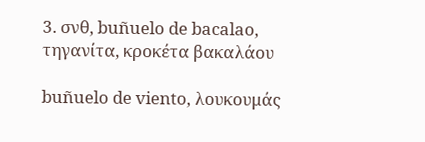3. σνθ, buñuelo de bacalao, τηγανίτα, κροκέτα βακαλάου

buñuelo de viento, λουκουμάς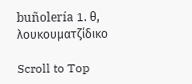buñolería 1. θ, λουκουματζίδικο

Scroll to Top